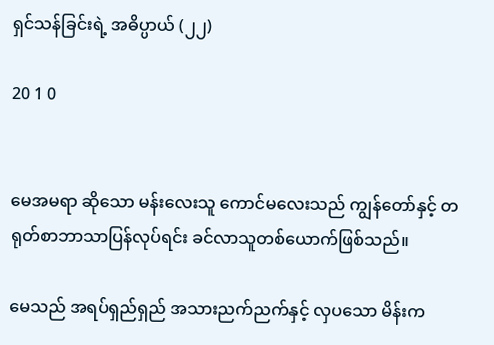ရှင်သန်ခြင်းရဲ့ အဓိပ္ပာယ် (၂၂)

20 1 0


မေအမရာ ဆိုသော မန်းလေးသူ ကောင်မလေးသည် ကျွန်တော်နှင့် တရုတ်စာဘာသာပြန်လုပ်ရင်း ခင်လာသူတစ်ယောက်ဖြစ်သည်။

မေသည် အရပ်ရှည်ရှည် အသားညက်ညက်နှင့် လှပသော မိန်းက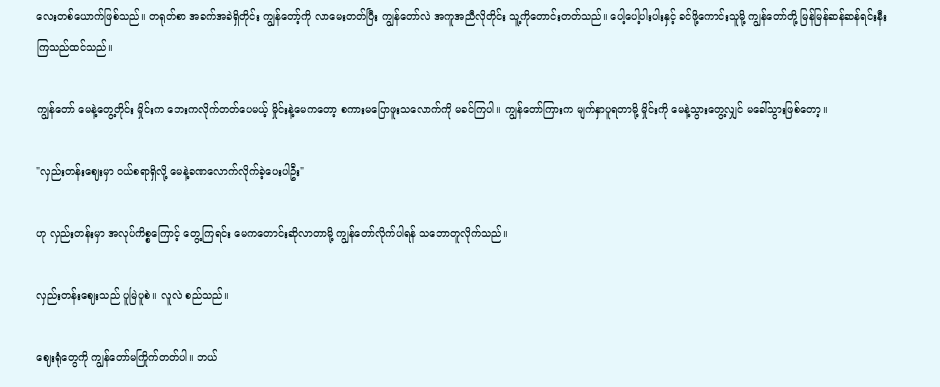လေးတစ်ယောက်ဖြစ်သည်။ တရုတ်စာ အခက်အခဲရှိတိုင်း ကျွန်တော့်ကို လာမေးတတ်ပြီး ကျွန်တော်လဲ အကူအညီလိုတိုင်း သူ့ကိုတောင်းတတ်သည်။ ပေါ့ပေါ့ပါးပါးနှင့် ခင်ဖို့ကောင်းသူမို့ ကျွန်တော်တို့ မြန်မြန်ဆန်ဆန်ရင်းနီးကြသည်ထင်သည်။

ကျွန်တော် မေနဲ့တွေ့တိုင်း မှိုင်းက ဘေးကလိုက်တတ်ပေမယ့် မှိုင်းနဲ့မေကတော့ စကားမပြောဖူးသလောက်ကို မခင်ကြပါ။ ကျွန်တော်ကြားက မျက်နှာပူရ‌တာမို့ မှိုင်းကို မေနဲ့သွားတွေ့လျှင် မခေါ်သွားဖြစ်တော့။

"လှည်းတန်းဈေးမှာ ၀ယ်စရာရှိလို့ မေနဲ့ခဏလောက်လိုက်ခဲ့ပေးပါဦး"

ဟု လှည်းတန်းမှာ အလုပ်ကိစ္စကြောင့် တွေ့ကြရင်း မေကတောင်းဆိုလာ‌တာမို့ ကျွန်တော်လိုက်ပါရန် သဘောတူလိုက်သည်။

လှည်းတန်းဈေးသည် ပူမြဲပူစဲ။ လူ‌လဲ စည်သည်။

ဈေးရုံတွေကို ကျွန်တော်မကြိုက်တတ်ပါ။ ဘယ်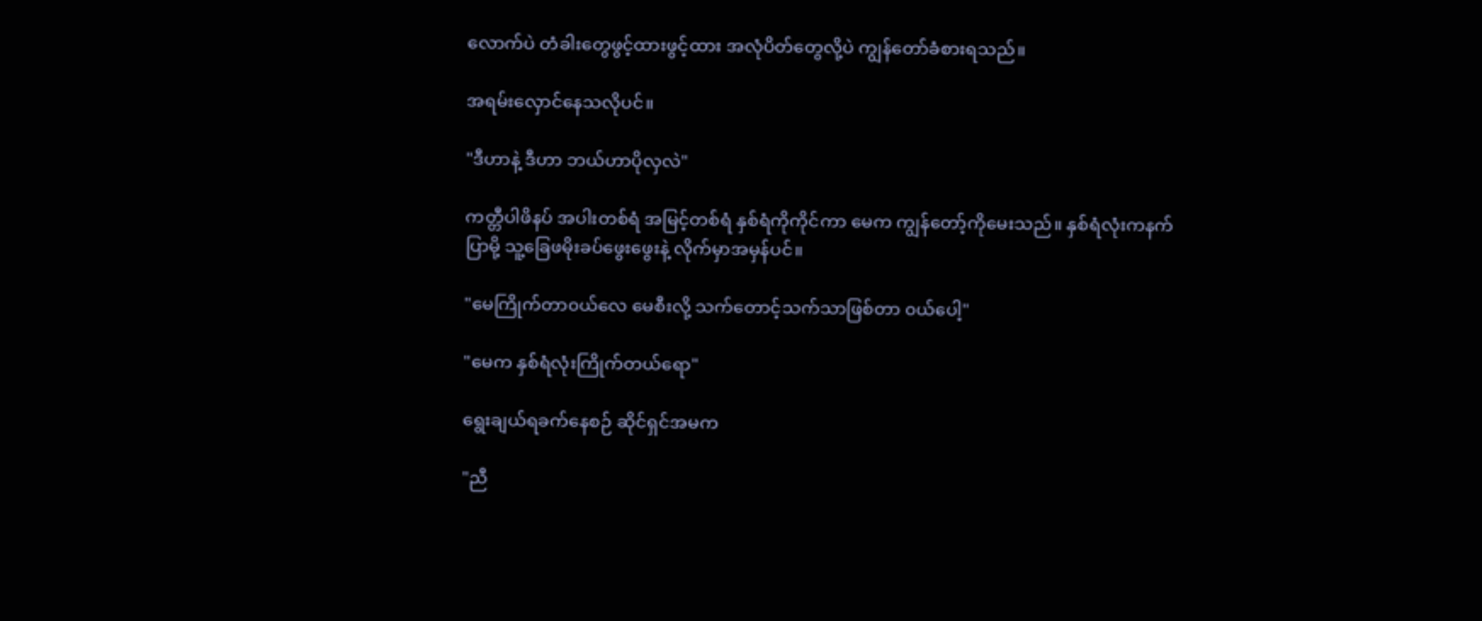လောက်ပဲ တံခါးတွေဖွင့်ထားဖွင့်ထား အလုံပိတ်တွေလို့ပဲ ကျွန်တော်ခံစားရသည်။

အရမ်းလှောင်နေသလိုပင်။

"ဒီဟာနဲ့ ဒီဟာ ဘယ်ဟာပိုလှလဲ"

ကတ္တီပါဖိနပ် အပါးတစ်ရံ အမြင့်တစ်ရံ နှစ်ရံကိုကိုင်ကာ မေက ကျွန်တော့်ကိုမေးသည်။ နှစ်ရံလုံးကနက်ပြာမို့ သူ့ခြေဖမိုးခပ်ဖွေးဖွေးနဲ့ လိုက်မှာအမှန်ပင်။

"မေကြိုက်တာ၀ယ်လေ မေစီးလို့ သက်တောင့်သက်သာဖြစ်တာ ၀ယ်ပေါ့"

"မေက နှစ်ရံလုံးကြိုက်တယ်ရော"

ရွေးချယ်ရခက်နေစဉ် ဆိုင်ရှင်အမက

"ညီ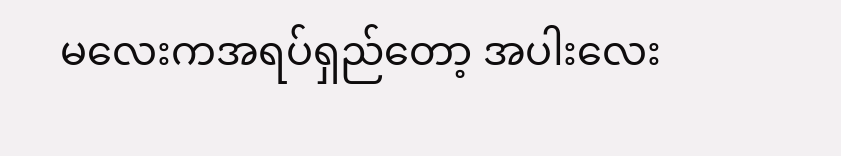မလေးကအရပ်ရှည်တော့ အပါးလေး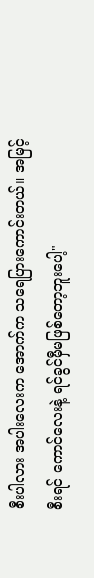စီးပါလား အပါးလေးက အောက်က သရေပြားကောင်းတယ်။ အမြင့်စီးရင် ကောင်လေးနဲ့ ရင်ခွင်မှီမဖြစ်တော့ဘူးပေါ့"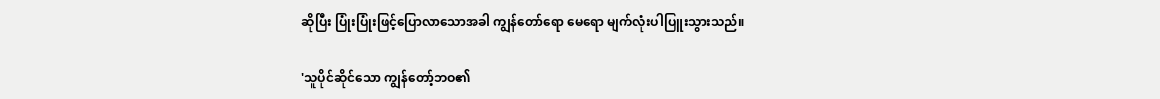ဆိုပြီး ပြုံးပြုံးဖြင့်ပြောလာသောအခါ ကျွန်တော်ရော မေရော မျက်လုံးပါပြူးသွားသည်။

'သူပိုင်ဆိုင်သော ကျွန်တော့်ဘဝ၏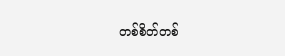တစ်စိတ်တစ်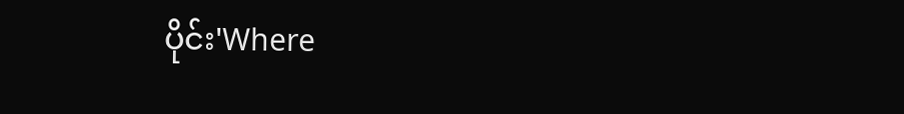ပိုင်း'Where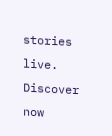stories live. Discover now